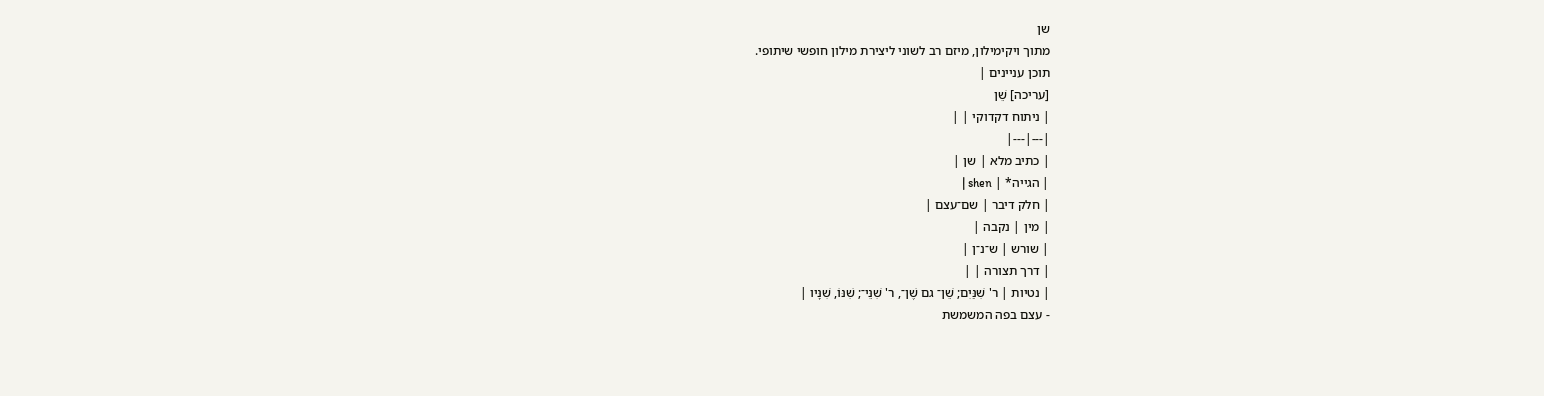שן
מתוך ויקימילון, מיזם רב לשוני ליצירת מילון חופשי שיתופי.
תוכן עניינים |
[עריכה] שֵׁן
| ניתוח דקדוקי | |
|---|---|
| כתיב מלא | שן |
| הגייה* | shen |
| חלק דיבר | שם־עצם |
| מין | נקבה |
| שורש | ש־נ־ן |
| דרך תצורה | |
| נטיות | ר' שִׁנַּיִם; שֵׁן־ גם שֶׁן־, ר' שִׁנֵּי־; שִׁנּוֹ, שִׁנָּיו |
- עצם בפה המשמשת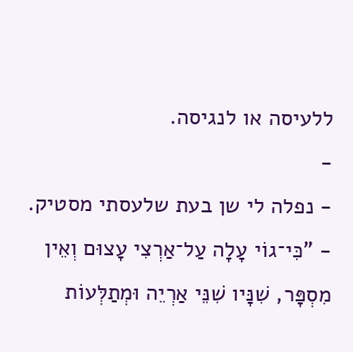ללעיסה או לנגיסה.
-
- נפלה לי שן בעת שלעסתי מסטיק.
- "כִּי־גוֹי עָלָה עַל־אַרְצִי עָצוּם וְאֵין מִסְפָּר, שִׁנָּיו שִׁנֵּי אַרְיֵה וּמְתַלְּעוֹת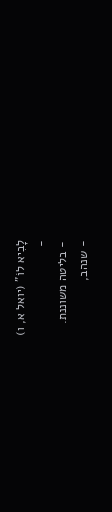לָבִיא לוֹ" (יואל א, ו)
-
- בליטה משוננת.
- שנהב,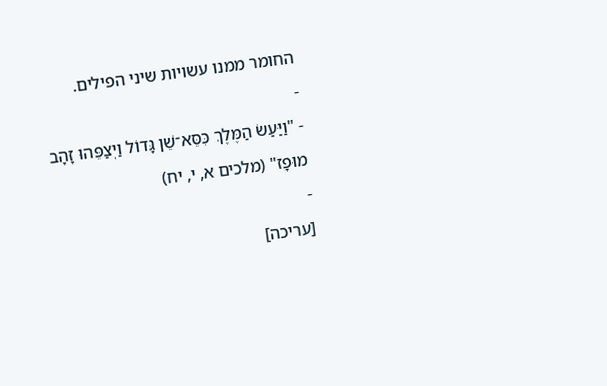החומר ממנו עשויות שיני הפילים.
-
- "וַיַּעַשׂ הַמֶּלֶךְ כִּסֵּא־שֵׁן גָּדוֹל וַיְצַפֵּהוּ זָהָב מוּפָז" (מלכים א, י, יח)
-
[עריכה]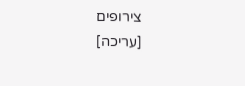צירופים
[עריכה]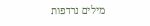מילים נרדפות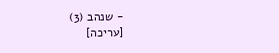- שנהב (3)
[עריכה]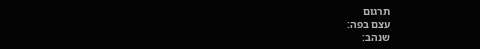תרגום
עצם בפה:
שנהב: